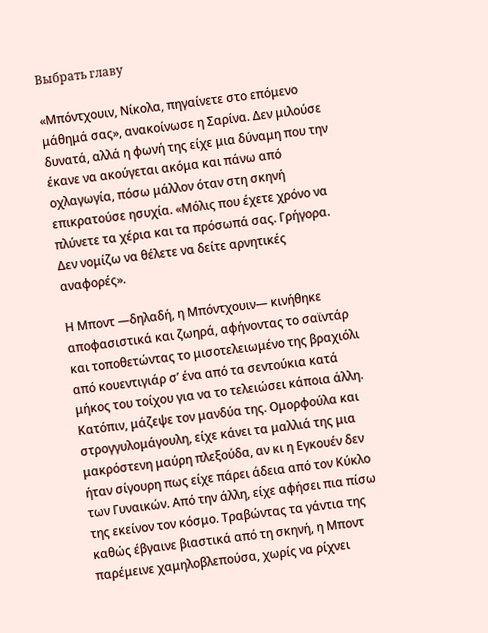Выбрать главу

«Μπόντχουιν, Νίκολα, πηγαίνετε στο επόμενο μάθημά σας», ανακοίνωσε η Σαρίνα. Δεν μιλούσε δυνατά, αλλά η φωνή της είχε μια δύναμη που την έκανε να ακούγεται ακόμα και πάνω από οχλαγωγία, πόσω μάλλον όταν στη σκηνή επικρατούσε ησυχία. «Μόλις που έχετε χρόνο να πλύνετε τα χέρια και τα πρόσωπά σας. Γρήγορα. Δεν νομίζω να θέλετε να δείτε αρνητικές αναφορές».

Η Μποντ —δηλαδή, η Μπόντχουιν— κινήθηκε αποφασιστικά και ζωηρά, αφήνοντας το σαϊντάρ και τοποθετώντας το μισοτελειωμένο της βραχιόλι από κουεντιγιάρ σ’ ένα από τα σεντούκια κατά μήκος του τοίχου για να το τελειώσει κάποια άλλη. Κατόπιν, μάζεψε τον μανδύα της. Ομορφούλα και στρογγυλομάγουλη, είχε κάνει τα μαλλιά της μια μακρόστενη μαύρη πλεξούδα, αν κι η Εγκουέν δεν ήταν σίγουρη πως είχε πάρει άδεια από τον Κύκλο των Γυναικών. Από την άλλη, είχε αφήσει πια πίσω της εκείνον τον κόσμο. Τραβώντας τα γάντια της καθώς έβγαινε βιαστικά από τη σκηνή, η Μποντ παρέμεινε χαμηλοβλεπούσα, χωρίς να ρίχνει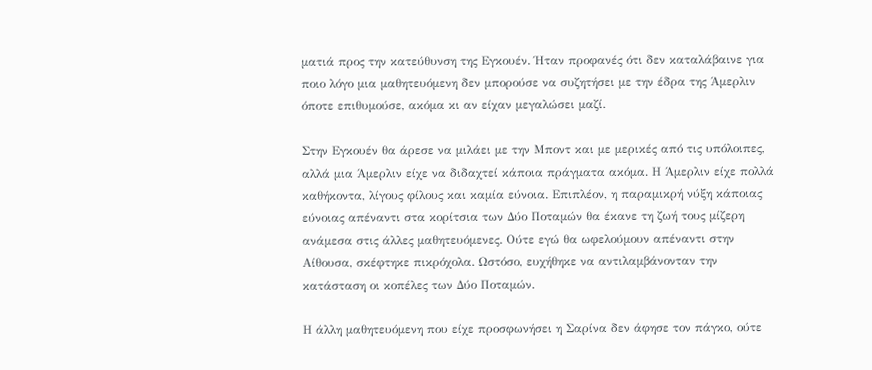ματιά προς την κατεύθυνση της Εγκουέν. Ήταν προφανές ότι δεν καταλάβαινε για ποιο λόγο μια μαθητευόμενη δεν μπορούσε να συζητήσει με την έδρα της Άμερλιν όποτε επιθυμούσε, ακόμα κι αν είχαν μεγαλώσει μαζί.

Στην Εγκουέν θα άρεσε να μιλάει με την Μποντ και με μερικές από τις υπόλοιπες, αλλά μια Άμερλιν είχε να διδαχτεί κάποια πράγματα ακόμα. Η Άμερλιν είχε πολλά καθήκοντα, λίγους φίλους και καμία εύνοια. Επιπλέον, η παραμικρή νύξη κάποιας εύνοιας απέναντι στα κορίτσια των Δύο Ποταμών θα έκανε τη ζωή τους μίζερη ανάμεσα στις άλλες μαθητευόμενες. Ούτε εγώ θα ωφελούμουν απέναντι στην Αίθουσα, σκέφτηκε πικρόχολα. Ωστόσο, ευχήθηκε να αντιλαμβάνονταν την κατάσταση οι κοπέλες των Δύο Ποταμών.

Η άλλη μαθητευόμενη που είχε προσφωνήσει η Σαρίνα δεν άφησε τον πάγκο, ούτε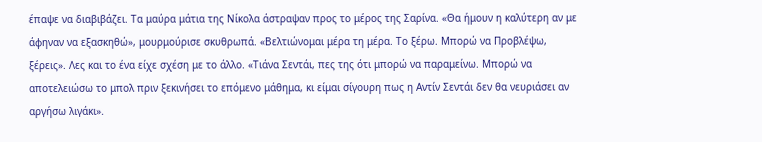έπαψε να διαβιβάζει. Τα μαύρα μάτια της Νίκολα άστραψαν προς το μέρος της Σαρίνα. «Θα ήμουν η καλύτερη αν με άφηναν να εξασκηθώ», μουρμούρισε σκυθρωπά. «Βελτιώνομαι μέρα τη μέρα. Το ξέρω. Μπορώ να Προβλέψω, ξέρεις». Λες και το ένα είχε σχέση με το άλλο. «Τιάνα Σεντάι, πες της ότι μπορώ να παραμείνω. Μπορώ να αποτελειώσω το μπολ πριν ξεκινήσει το επόμενο μάθημα, κι είμαι σίγουρη πως η Αντίν Σεντάι δεν θα νευριάσει αν αργήσω λιγάκι».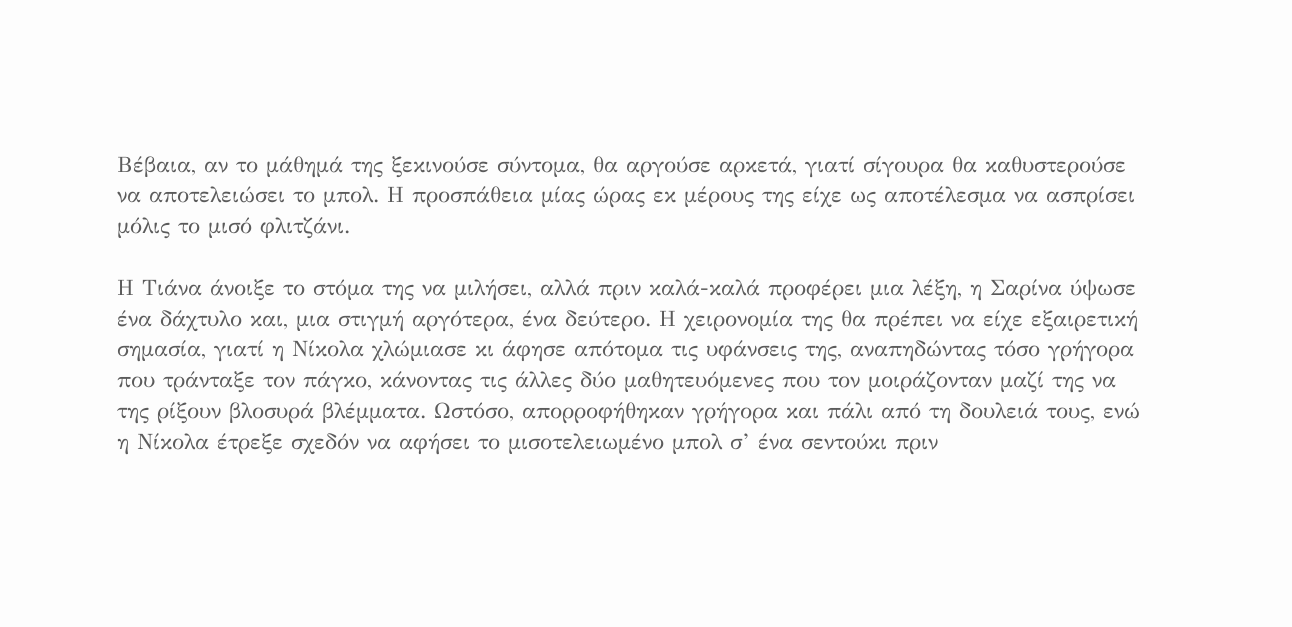Βέβαια, αν το μάθημά της ξεκινούσε σύντομα, θα αργούσε αρκετά, γιατί σίγουρα θα καθυστερούσε να αποτελειώσει το μπολ. Η προσπάθεια μίας ώρας εκ μέρους της είχε ως αποτέλεσμα να ασπρίσει μόλις το μισό φλιτζάνι.

Η Τιάνα άνοιξε το στόμα της να μιλήσει, αλλά πριν καλά-καλά προφέρει μια λέξη, η Σαρίνα ύψωσε ένα δάχτυλο και, μια στιγμή αργότερα, ένα δεύτερο. Η χειρονομία της θα πρέπει να είχε εξαιρετική σημασία, γιατί η Νίκολα χλώμιασε κι άφησε απότομα τις υφάνσεις της, αναπηδώντας τόσο γρήγορα που τράνταξε τον πάγκο, κάνοντας τις άλλες δύο μαθητευόμενες που τον μοιράζονταν μαζί της να της ρίξουν βλοσυρά βλέμματα. Ωστόσο, απορροφήθηκαν γρήγορα και πάλι από τη δουλειά τους, ενώ η Νίκολα έτρεξε σχεδόν να αφήσει το μισοτελειωμένο μπολ σ’ ένα σεντούκι πριν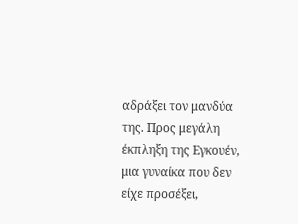αδράξει τον μανδύα της. Προς μεγάλη έκπληξη της Εγκουέν, μια γυναίκα που δεν είχε προσέξει,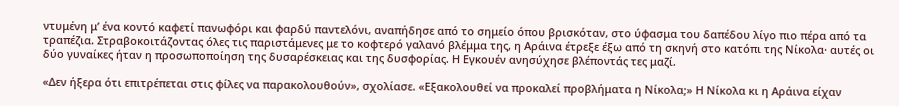ντυμένη μ’ ένα κοντό καφετί πανωφόρι και φαρδύ παντελόνι, αναπήδησε από το σημείο όπου βρισκόταν, στο ύφασμα του δαπέδου λίγο πιο πέρα από τα τραπέζια. Στραβοκοιτάζοντας όλες τις παριστάμενες με το κοφτερό γαλανό βλέμμα της, η Αράινα έτρεξε έξω από τη σκηνή στο κατόπι της Νίκολα· αυτές οι δύο γυναίκες ήταν η προσωποποίηση της δυσαρέσκειας και της δυσφορίας. Η Εγκουέν ανησύχησε βλέποντάς τες μαζί.

«Δεν ήξερα ότι επιτρέπεται στις φίλες να παρακολουθούν», σχολίασε. «Εξακολουθεί να προκαλεί προβλήματα η Νίκολα;» Η Νίκολα κι η Αράινα είχαν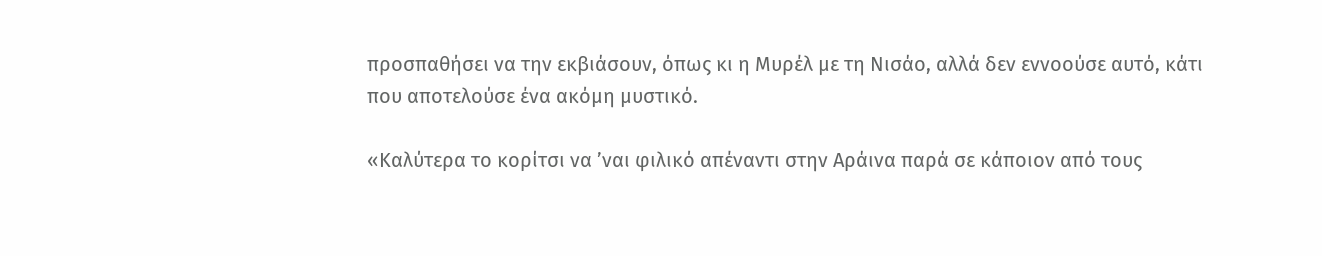προσπαθήσει να την εκβιάσουν, όπως κι η Μυρέλ με τη Νισάο, αλλά δεν εννοούσε αυτό, κάτι που αποτελούσε ένα ακόμη μυστικό.

«Καλύτερα το κορίτσι να ’ναι φιλικό απέναντι στην Αράινα παρά σε κάποιον από τους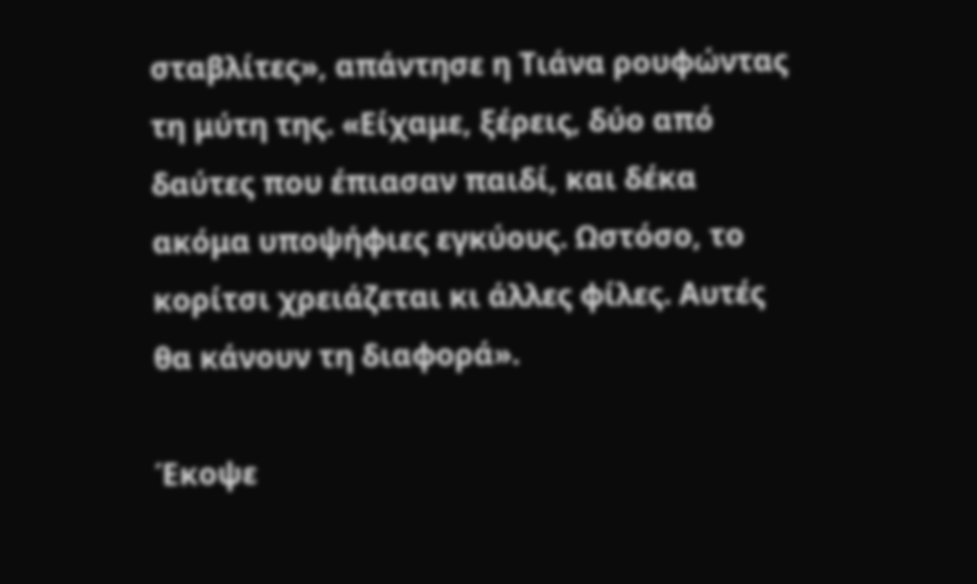σταβλίτες», απάντησε η Τιάνα ρουφώντας τη μύτη της. «Είχαμε, ξέρεις, δύο από δαύτες που έπιασαν παιδί, και δέκα ακόμα υποψήφιες εγκύους. Ωστόσο, το κορίτσι χρειάζεται κι άλλες φίλες. Αυτές θα κάνουν τη διαφορά».

Έκοψε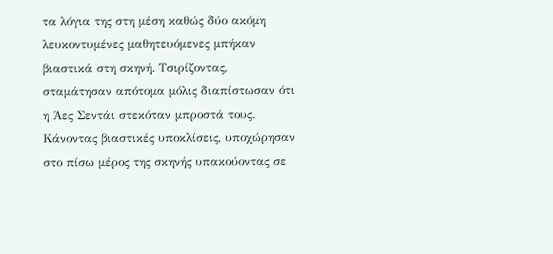τα λόγια της στη μέση καθώς δύο ακόμη λευκοντυμένες μαθητευόμενες μπήκαν βιαστικά στη σκηνή. Τσιρίζοντας, σταμάτησαν απότομα μόλις διαπίστωσαν ότι η Άες Σεντάι στεκόταν μπροστά τους. Κάνοντας βιαστικές υποκλίσεις, υποχώρησαν στο πίσω μέρος της σκηνής υπακούοντας σε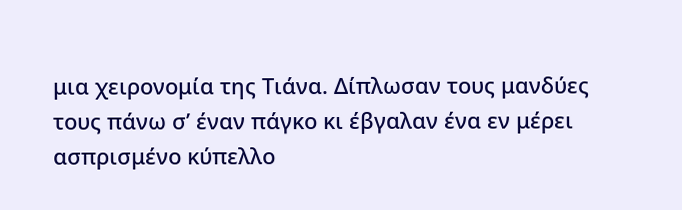μια χειρονομία της Τιάνα. Δίπλωσαν τους μανδύες τους πάνω σ’ έναν πάγκο κι έβγαλαν ένα εν μέρει ασπρισμένο κύπελλο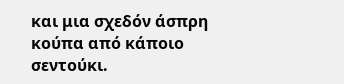και μια σχεδόν άσπρη κούπα από κάποιο σεντούκι.